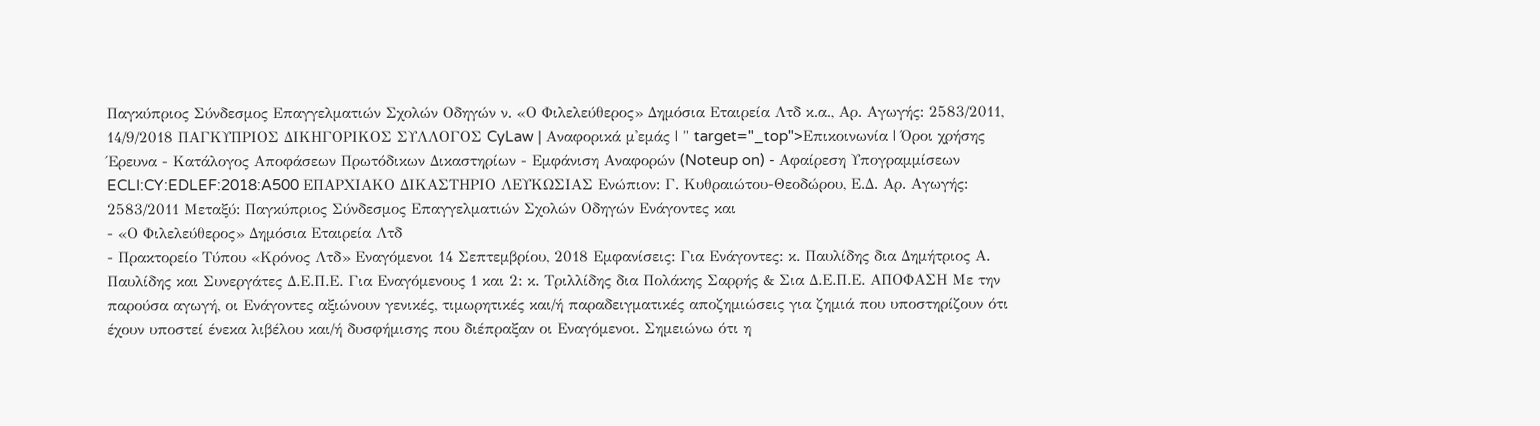Παγκύπριος Σύνδεσμος Επαγγελματιών Σχολών Οδηγών ν. «Ο Φιλελεύθερος» Δημόσια Εταιρεία Λτδ κ.α., Αρ. Αγωγής: 2583/2011, 14/9/2018 ΠΑΓΚΥΠΡΙΟΣ ΔΙΚΗΓΟΡΙΚΟΣ ΣΥΛΛΟΓΟΣ CyLaw | Αναφορικά μ'εμάς | " target="_top">Επικοινωνία | Όροι χρήσης Έρευνα - Κατάλογος Αποφάσεων Πρωτόδικων Δικαστηρίων - Εμφάνιση Αναφορών (Noteup on) - Αφαίρεση Υπογραμμίσεων ECLI:CY:EDLEF:2018:A500 ΕΠΑΡΧΙΑΚΟ ΔΙΚΑΣΤΗΡΙΟ ΛΕΥΚΩΣΙΑΣ Ενώπιον: Γ. Κυθραιώτου-Θεοδώρου, Ε.Δ. Αρ. Αγωγής: 2583/2011 Μεταξύ: Παγκύπριος Σύνδεσμος Επαγγελματιών Σχολών Οδηγών Ενάγοντες και
- «Ο Φιλελεύθερος» Δημόσια Εταιρεία Λτδ
- Πρακτορείο Τύπου «Κρόνος Λτδ» Εναγόμενοι 14 Σεπτεμβρίου, 2018 Εμφανίσεις: Για Ενάγοντες: κ. Παυλίδης δια Δημήτριος Α. Παυλίδης και Συνεργάτες Δ.Ε.Π.Ε. Για Εναγόμενους 1 και 2: κ. Τριλλίδης δια Πολάκης Σαρρής & Σια Δ.Ε.Π.Ε. ΑΠΟΦΑΣΗ Με την παρούσα αγωγή, οι Ενάγοντες αξιώνουν γενικές, τιμωρητικές και/ή παραδειγματικές αποζημιώσεις για ζημιά που υποστηρίζουν ότι έχουν υποστεί ένεκα λιβέλου και/ή δυσφήμισης που διέπραξαν οι Εναγόμενοι. Σημειώνω ότι η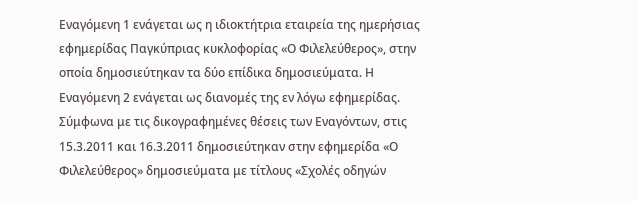Εναγόμενη 1 ενάγεται ως η ιδιοκτήτρια εταιρεία της ημερήσιας εφημερίδας Παγκύπριας κυκλοφορίας «Ο Φιλελεύθερος», στην οποία δημοσιεύτηκαν τα δύο επίδικα δημοσιεύματα. Η Εναγόμενη 2 ενάγεται ως διανομές της εν λόγω εφημερίδας. Σύμφωνα με τις δικογραφημένες θέσεις των Εναγόντων, στις 15.3.2011 και 16.3.2011 δημοσιεύτηκαν στην εφημερίδα «Ο Φιλελεύθερος» δημοσιεύματα με τίτλους «Σχολές οδηγών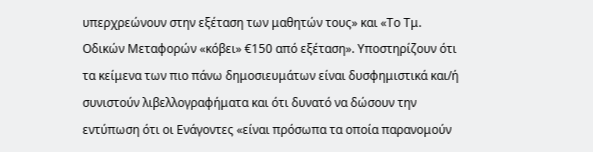υπερχρεώνουν στην εξέταση των μαθητών τους» και «Το Τμ. Οδικών Μεταφορών «κόβει» €150 από εξέταση». Υποστηρίζουν ότι τα κείμενα των πιο πάνω δημοσιευμάτων είναι δυσφημιστικά και/ή συνιστούν λιβελλογραφήματα και ότι δυνατό να δώσουν την εντύπωση ότι οι Ενάγοντες «είναι πρόσωπα τα οποία παρανομούν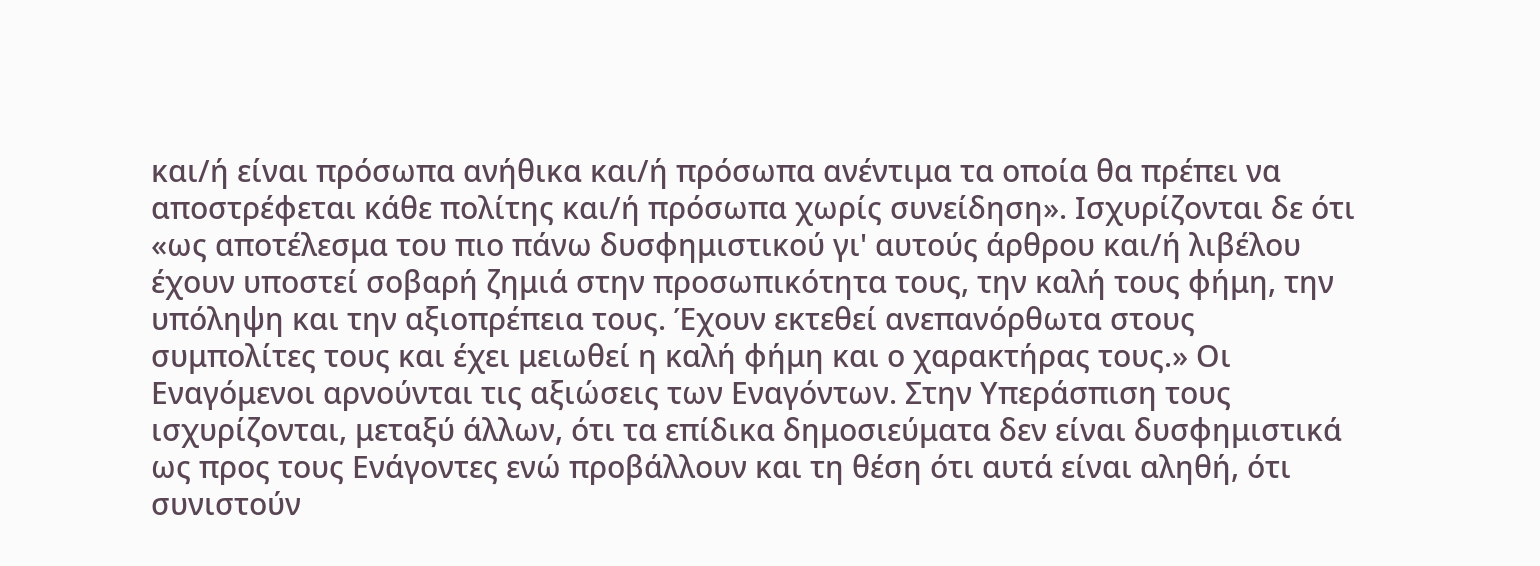και/ή είναι πρόσωπα ανήθικα και/ή πρόσωπα ανέντιμα τα οποία θα πρέπει να αποστρέφεται κάθε πολίτης και/ή πρόσωπα χωρίς συνείδηση». Ισχυρίζονται δε ότι «ως αποτέλεσμα του πιο πάνω δυσφημιστικού γι' αυτούς άρθρου και/ή λιβέλου έχουν υποστεί σοβαρή ζημιά στην προσωπικότητα τους, την καλή τους φήμη, την υπόληψη και την αξιοπρέπεια τους. Έχουν εκτεθεί ανεπανόρθωτα στους συμπολίτες τους και έχει μειωθεί η καλή φήμη και ο χαρακτήρας τους.» Οι Εναγόμενοι αρνούνται τις αξιώσεις των Εναγόντων. Στην Υπεράσπιση τους ισχυρίζονται, μεταξύ άλλων, ότι τα επίδικα δημοσιεύματα δεν είναι δυσφημιστικά ως προς τους Ενάγοντες ενώ προβάλλουν και τη θέση ότι αυτά είναι αληθή, ότι συνιστούν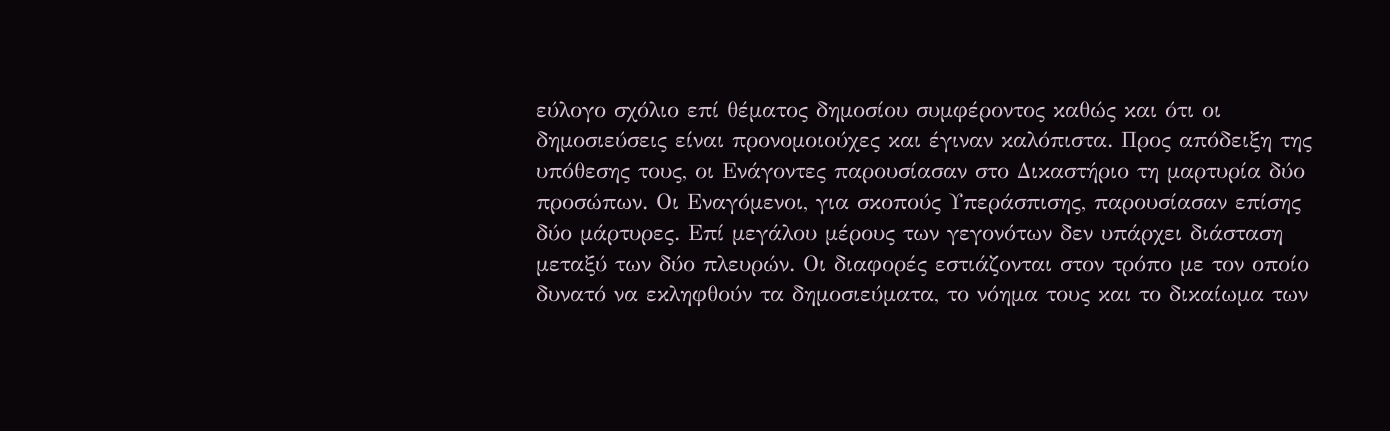εύλογο σχόλιο επί θέματος δημοσίου συμφέροντος καθώς και ότι οι δημοσιεύσεις είναι προνομοιούχες και έγιναν καλόπιστα. Προς απόδειξη της υπόθεσης τους, οι Ενάγοντες παρουσίασαν στο Δικαστήριο τη μαρτυρία δύο προσώπων. Οι Εναγόμενοι, για σκοπούς Υπεράσπισης, παρουσίασαν επίσης δύο μάρτυρες. Επί μεγάλου μέρους των γεγονότων δεν υπάρχει διάσταση μεταξύ των δύο πλευρών. Οι διαφορές εστιάζονται στον τρόπο με τον οποίο δυνατό να εκληφθούν τα δημοσιεύματα, το νόημα τους και το δικαίωμα των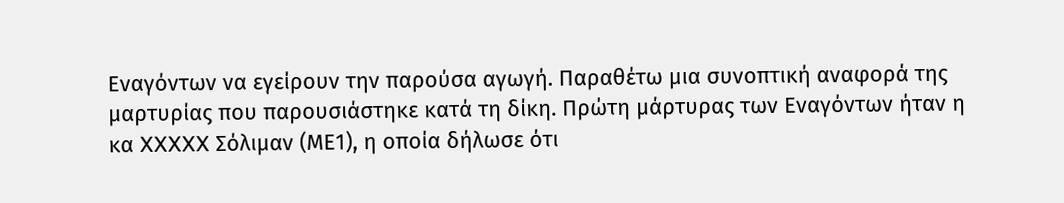Εναγόντων να εγείρουν την παρούσα αγωγή. Παραθέτω μια συνοπτική αναφορά της μαρτυρίας που παρουσιάστηκε κατά τη δίκη. Πρώτη μάρτυρας των Εναγόντων ήταν η κα XXXXX Σόλιμαν (ΜΕ1), η οποία δήλωσε ότι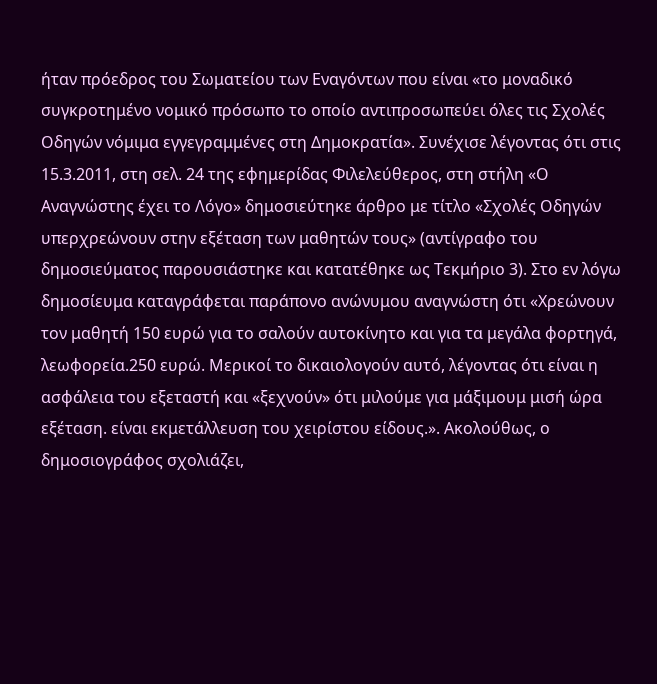ήταν πρόεδρος του Σωματείου των Εναγόντων που είναι «το μοναδικό συγκροτημένο νομικό πρόσωπο το οποίο αντιπροσωπεύει όλες τις Σχολές Οδηγών νόμιμα εγγεγραμμένες στη Δημοκρατία». Συνέχισε λέγοντας ότι στις 15.3.2011, στη σελ. 24 της εφημερίδας Φιλελεύθερος, στη στήλη «Ο Αναγνώστης έχει το Λόγο» δημοσιεύτηκε άρθρο με τίτλο «Σχολές Οδηγών υπερχρεώνουν στην εξέταση των μαθητών τους» (αντίγραφο του δημοσιεύματος παρουσιάστηκε και κατατέθηκε ως Τεκμήριο 3). Στο εν λόγω δημοσίευμα καταγράφεται παράπονο ανώνυμου αναγνώστη ότι «Χρεώνουν τον μαθητή 150 ευρώ για το σαλούν αυτοκίνητο και για τα μεγάλα φορτηγά, λεωφορεία.250 ευρώ. Μερικοί το δικαιολογούν αυτό, λέγοντας ότι είναι η ασφάλεια του εξεταστή και «ξεχνούν» ότι μιλούμε για μάξιμουμ μισή ώρα εξέταση. είναι εκμετάλλευση του χειρίστου είδους.». Ακολούθως, ο δημοσιογράφος σχολιάζει,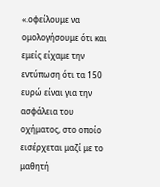«.οφείλουμε να ομολογήσουμε ότι και εμείς είχαμε την εντύπωση ότι τα 150 ευρώ είναι για την ασφάλεια του οχήματος, στο οποίο εισέρχεται μαζί με το μαθητή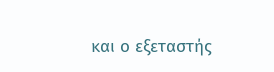και ο εξεταστής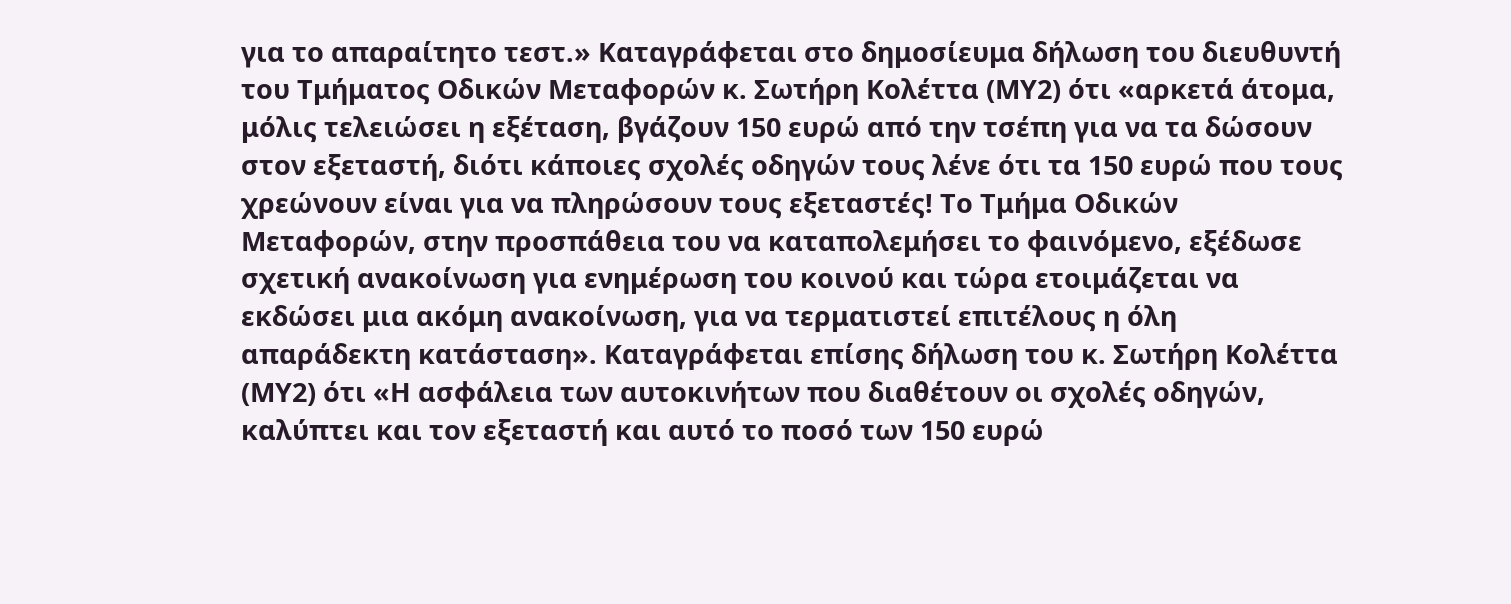για το απαραίτητο τεστ.» Καταγράφεται στο δημοσίευμα δήλωση του διευθυντή του Τμήματος Οδικών Μεταφορών κ. Σωτήρη Κολέττα (ΜΥ2) ότι «αρκετά άτομα, μόλις τελειώσει η εξέταση, βγάζουν 150 ευρώ από την τσέπη για να τα δώσουν στον εξεταστή, διότι κάποιες σχολές οδηγών τους λένε ότι τα 150 ευρώ που τους χρεώνουν είναι για να πληρώσουν τους εξεταστές! Το Τμήμα Οδικών Μεταφορών, στην προσπάθεια του να καταπολεμήσει το φαινόμενο, εξέδωσε σχετική ανακοίνωση για ενημέρωση του κοινού και τώρα ετοιμάζεται να εκδώσει μια ακόμη ανακοίνωση, για να τερματιστεί επιτέλους η όλη απαράδεκτη κατάσταση». Καταγράφεται επίσης δήλωση του κ. Σωτήρη Κολέττα (ΜΥ2) ότι «Η ασφάλεια των αυτοκινήτων που διαθέτουν οι σχολές οδηγών, καλύπτει και τον εξεταστή και αυτό το ποσό των 150 ευρώ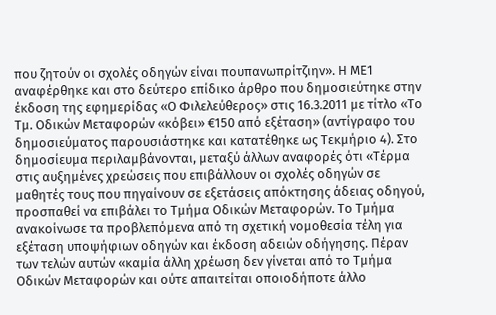που ζητούν οι σχολές οδηγών είναι πουπανωπρίτζιην». Η ΜΕ1 αναφέρθηκε και στο δεύτερο επίδικο άρθρο που δημοσιεύτηκε στην έκδοση της εφημερίδας «Ο Φιλελεύθερος» στις 16.3.2011 με τίτλο «Το Τμ. Οδικών Μεταφορών «κόβει» €150 από εξέταση» (αντίγραφο του δημοσιεύματος παρουσιάστηκε και κατατέθηκε ως Τεκμήριο 4). Στο δημοσίευμα περιλαμβάνονται, μεταξύ άλλων αναφορές ότι «Τέρμα στις αυξημένες χρεώσεις που επιβάλλουν οι σχολές οδηγών σε μαθητές τους που πηγαίνουν σε εξετάσεις απόκτησης άδειας οδηγού, προσπαθεί να επιβάλει το Τμήμα Οδικών Μεταφορών. Το Τμήμα ανακοίνωσε τα προβλεπόμενα από τη σχετική νομοθεσία τέλη για εξέταση υποψήφιων οδηγών και έκδοση αδειών οδήγησης. Πέραν των τελών αυτών «καμία άλλη χρέωση δεν γίνεται από το Τμήμα Οδικών Μεταφορών και ούτε απαιτείται οποιοδήποτε άλλο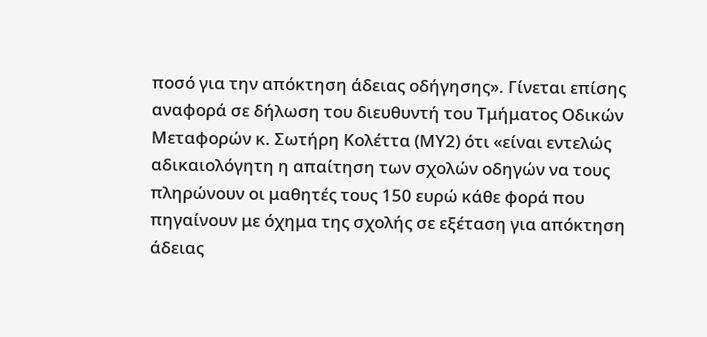ποσό για την απόκτηση άδειας οδήγησης». Γίνεται επίσης αναφορά σε δήλωση του διευθυντή του Τμήματος Οδικών Μεταφορών κ. Σωτήρη Κολέττα (ΜΥ2) ότι «είναι εντελώς αδικαιολόγητη η απαίτηση των σχολών οδηγών να τους πληρώνουν οι μαθητές τους 150 ευρώ κάθε φορά που πηγαίνουν με όχημα της σχολής σε εξέταση για απόκτηση άδειας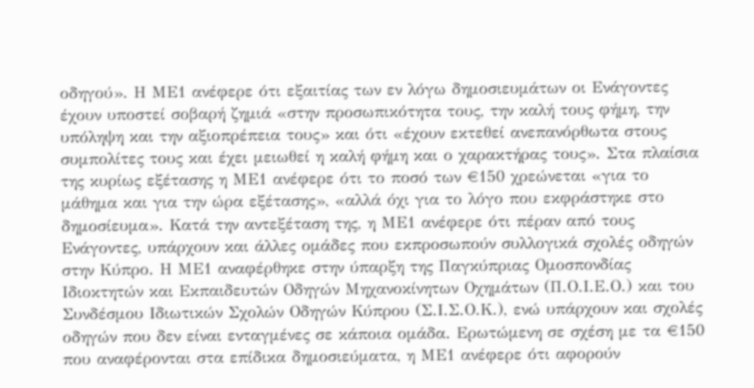οδηγού». Η ΜΕ1 ανέφερε ότι εξαιτίας των εν λόγω δημοσιευμάτων οι Ενάγοντες έχουν υποστεί σοβαρή ζημιά «στην προσωπικότητα τους, την καλή τους φήμη, την υπόληψη και την αξιοπρέπεια τους» και ότι «έχουν εκτεθεί ανεπανόρθωτα στους συμπολίτες τους και έχει μειωθεί η καλή φήμη και ο χαρακτήρας τους». Στα πλαίσια της κυρίως εξέτασης η ΜΕ1 ανέφερε ότι το ποσό των €150 χρεώνεται «για το μάθημα και για την ώρα εξέτασης», «αλλά όχι για το λόγο που εκφράστηκε στο δημοσίευμα». Κατά την αντεξέταση της, η ΜΕ1 ανέφερε ότι πέραν από τους Ενάγοντες, υπάρχουν και άλλες ομάδες που εκπροσωπούν συλλογικά σχολές οδηγών στην Κύπρο. Η ΜΕ1 αναφέρθηκε στην ύπαρξη της Παγκύπριας Ομοσπονδίας Ιδιοκτητών και Εκπαιδευτών Οδηγών Μηχανοκίνητων Οχημάτων (Π.Ο.Ι.Ε.Ο.) και του Συνδέσμου Ιδιωτικών Σχολών Οδηγών Κύπρου (Σ.Ι.Σ.Ο.Κ.), ενώ υπάρχουν και σχολές οδηγών που δεν είναι ενταγμένες σε κάποια ομάδα. Ερωτώμενη σε σχέση με τα €150 που αναφέρονται στα επίδικα δημοσιεύματα, η ΜΕ1 ανέφερε ότι αφορούν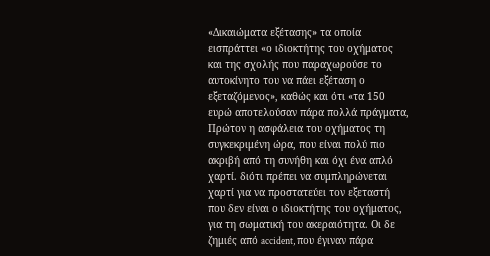«Δικαιώματα εξέτασης» τα οποία εισπράττει «ο ιδιοκτήτης του οχήματος και της σχολής που παραχωρούσε το αυτοκίνητο του να πάει εξέταση ο εξεταζόμενος», καθώς και ότι «τα 150 ευρώ αποτελούσαν πάρα πολλά πράγματα, Πρώτον η ασφάλεια του οχήματος τη συγκεκριμένη ώρα, που είναι πολύ πιο ακριβή από τη συνήθη και όχι ένα απλό χαρτί. διότι πρέπει να συμπληρώνεται χαρτί για να προστατεύει τον εξεταστή που δεν είναι ο ιδιοκτήτης του οχήματος, για τη σωματική του ακεραιότητα. Οι δε ζημιές από accident, που έγιναν πάρα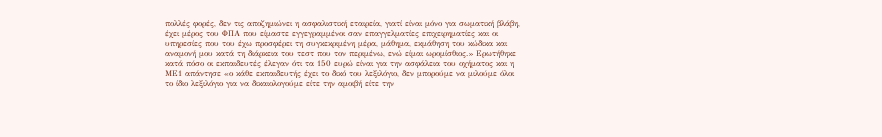πολλές φορές, δεν τις αποζημιώνει η ασφαλιστική εταιρεία, γιατί είναι μόνο για σωματική βλάβη, έχει μέρος του ΦΠΑ που είμαστε εγγεγραμμένοι σαν επαγγελματίες επιχειρηματίες και οι υπηρεσίες που του έχω προσφέρει τη συγκεκριμένη μέρα, μάθημα, εκμάθηση του κώδικα και αναμονή μου κατά τη διάρκεια του τεστ που τον περιμένω, ενώ είμαι ωρομίσθιος.» Ερωτήθηκε κατά πόσο οι εκπαιδευτές έλεγαν ότι τα 150 ευρώ είναι για την ασφάλεια του οχήματος και η ΜΕ1 απάντησε «ο κάθε εκπαιδευτής έχει το δικό του λεξιλόγιο, δεν μπορούμε να μιλούμε όλοι το ίδιο λεξιλόγιο για να δικαιολογούμε είτε την αμοιβή είτε την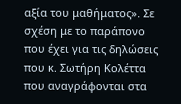αξία του μαθήματος». Σε σχέση με το παράπονο που έχει για τις δηλώσεις που κ. Σωτήρη Κολέττα που αναγράφονται στα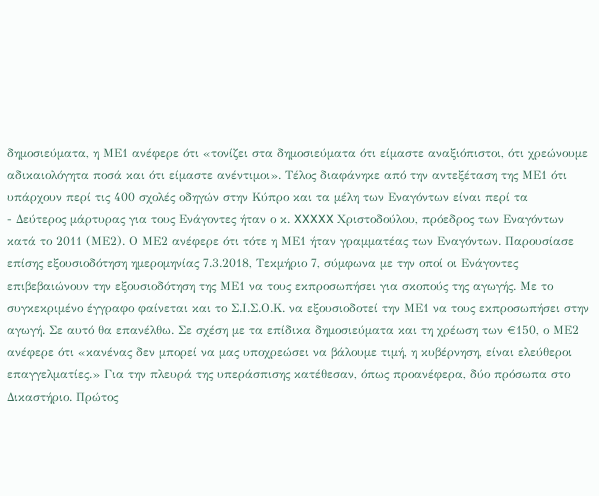δημοσιεύματα, η ΜΕ1 ανέφερε ότι «τονίζει στα δημοσιεύματα ότι είμαστε αναξιόπιστοι, ότι χρεώνουμε αδικαιολόγητα ποσά και ότι είμαστε ανέντιμοι». Τέλος διαφάνηκε από την αντεξέταση της ΜΕ1 ότι υπάρχουν περί τις 400 σχολές οδηγών στην Κύπρο και τα μέλη των Εναγόντων είναι περί τα
- Δεύτερος μάρτυρας για τους Ενάγοντες ήταν ο κ. XXXXX Χριστοδούλου, πρόεδρος των Εναγόντων κατά το 2011 (ΜΕ2). Ο ΜΕ2 ανέφερε ότι τότε η ΜΕ1 ήταν γραμματέας των Εναγόντων. Παρουσίασε επίσης εξουσιοδότηση ημερομηνίας 7.3.2018, Τεκμήριο 7, σύμφωνα με την οποί οι Ενάγοντες επιβεβαιώνουν την εξουσιοδότηση της ΜΕ1 να τους εκπροσωπήσει για σκοπούς της αγωγής. Με το συγκεκριμένο έγγραφο φαίνεται και το Σ.Ι.Σ.Ο.Κ. να εξουσιοδοτεί την ΜΕ1 να τους εκπροσωπήσει στην αγωγή. Σε αυτό θα επανέλθω. Σε σχέση με τα επίδικα δημοσιεύματα και τη χρέωση των €150, ο ΜΕ2 ανέφερε ότι «κανένας δεν μπορεί να μας υποχρεώσει να βάλουμε τιμή, η κυβέρνηση, είναι ελεύθεροι επαγγελματίες.» Για την πλευρά της υπεράσπισης κατέθεσαν, όπως προανέφερα, δύο πρόσωπα στο Δικαστήριο. Πρώτος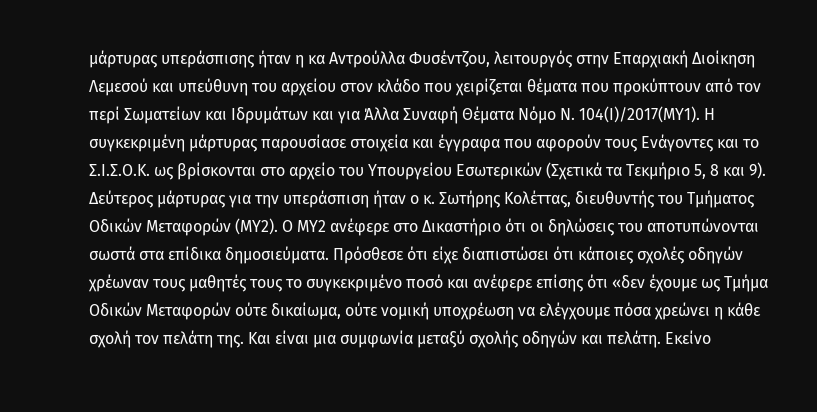μάρτυρας υπεράσπισης ήταν η κα Αντρούλλα Φυσέντζου, λειτουργός στην Επαρχιακή Διοίκηση Λεμεσού και υπεύθυνη του αρχείου στον κλάδο που χειρίζεται θέματα που προκύπτουν από τον περί Σωματείων και Ιδρυμάτων και για Άλλα Συναφή Θέματα Νόμο Ν. 104(Ι)/2017(ΜΥ1). Η συγκεκριμένη μάρτυρας παρουσίασε στοιχεία και έγγραφα που αφορούν τους Ενάγοντες και το Σ.Ι.Σ.Ο.Κ. ως βρίσκονται στο αρχείο του Υπουργείου Εσωτερικών (Σχετικά τα Τεκμήριο 5, 8 και 9). Δεύτερος μάρτυρας για την υπεράσπιση ήταν ο κ. Σωτήρης Κολέττας, διευθυντής του Τμήματος Οδικών Μεταφορών (ΜΥ2). Ο ΜΥ2 ανέφερε στο Δικαστήριο ότι οι δηλώσεις του αποτυπώνονται σωστά στα επίδικα δημοσιεύματα. Πρόσθεσε ότι είχε διαπιστώσει ότι κάποιες σχολές οδηγών χρέωναν τους μαθητές τους το συγκεκριμένο ποσό και ανέφερε επίσης ότι «δεν έχουμε ως Τμήμα Οδικών Μεταφορών ούτε δικαίωμα, ούτε νομική υποχρέωση να ελέγχουμε πόσα χρεώνει η κάθε σχολή τον πελάτη της. Και είναι μια συμφωνία μεταξύ σχολής οδηγών και πελάτη. Εκείνο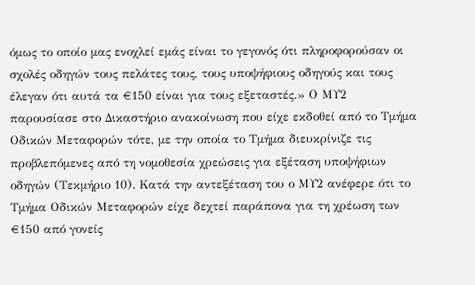όμως το οποίο μας ενοχλεί εμάς είναι το γεγονός ότι πληροφορούσαν οι σχολές οδηγών τους πελάτες τους, τους υποψήφιους οδηγούς και τους έλεγαν ότι αυτά τα €150 είναι για τους εξεταστές.» Ο ΜΥ2 παρουσίασε στο Δικαστήριο ανακοίνωση που είχε εκδοθεί από το Τμήμα Οδικών Μεταφορών τότε, με την οποία το Τμήμα διευκρίνιζε τις προβλεπόμενες από τη νομοθεσία χρεώσεις για εξέταση υποψήφιων οδηγών (Τεκμήριο 10). Κατά την αντεξέταση του ο ΜΥ2 ανέφερε ότι το Τμήμα Οδικών Μεταφορών είχε δεχτεί παράπονα για τη χρέωση των €150 από γονείς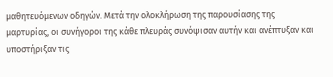μαθητευόμενων οδηγών. Μετά την ολοκλήρωση της παρουσίασης της μαρτυρίας, οι συνήγοροι της κάθε πλευράς συνόψισαν αυτήν και ανέπτυξαν και υποστήριξαν τις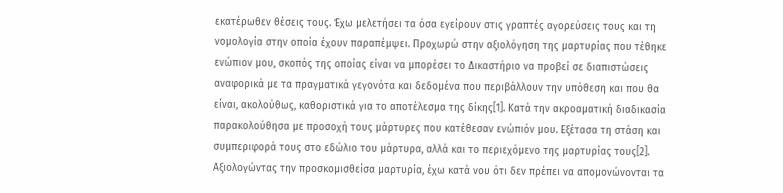εκατέρωθεν θέσεις τους. Έχω μελετήσει τα όσα εγείρουν στις γραπτές αγορεύσεις τους και τη νομολογία στην οποία έχουν παραπέμψει. Προχωρώ στην αξιολόγηση της μαρτυρίας που τέθηκε ενώπιον μου, σκοπός της οποίας είναι να μπορέσει το Δικαστήριο να προβεί σε διαπιστώσεις αναφορικά με τα πραγματικά γεγονότα και δεδομένα που περιβάλλουν την υπόθεση και που θα είναι, ακολούθως, καθοριστικά για το αποτέλεσμα της δίκης[1]. Κατά την ακροαματική διαδικασία παρακολούθησα με προσοχή τους μάρτυρες που κατέθεσαν ενώπιόν μου. Εξέτασα τη στάση και συμπεριφορά τους στο εδώλιο του μάρτυρα, αλλά και το περιεχόμενο της μαρτυρίας τους[2]. Αξιολογώντας την προσκομισθείσα μαρτυρία, έχω κατά νου ότι δεν πρέπει να απομονώνονται τα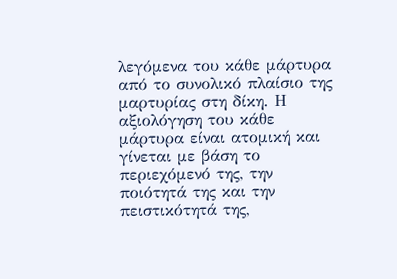λεγόμενα του κάθε μάρτυρα από το συνολικό πλαίσιο της μαρτυρίας στη δίκη. Η αξιολόγηση του κάθε μάρτυρα είναι ατομική και γίνεται με βάση το περιεχόμενό της, την ποιότητά της και την πειστικότητά της,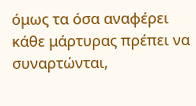όμως τα όσα αναφέρει κάθε μάρτυρας πρέπει να συναρτώνται,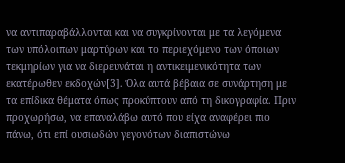να αντιπαραβάλλονται και να συγκρίνονται με τα λεγόμενα των υπόλοιπων μαρτύρων και το περιεχόμενο των όποιων τεκμηρίων για να διερευνάται η αντικειμενικότητα των εκατέρωθεν εκδοχών[3]. Όλα αυτά βέβαια σε συνάρτηση με τα επίδικα θέματα όπως προκύπτουν από τη δικογραφία. Πριν προχωρήσω, να επαναλάβω αυτό που είχα αναφέρει πιο πάνω, ότι επί ουσιωδών γεγονότων διαπιστώνω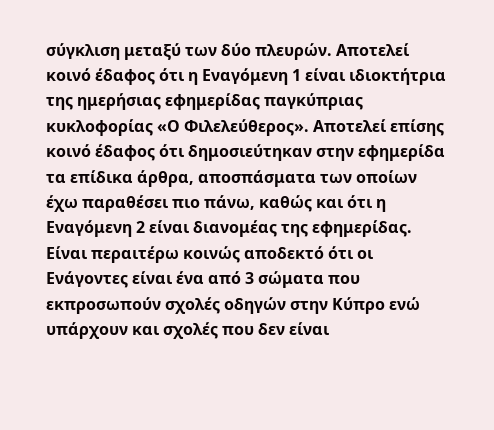σύγκλιση μεταξύ των δύο πλευρών. Αποτελεί κοινό έδαφος ότι η Εναγόμενη 1 είναι ιδιοκτήτρια της ημερήσιας εφημερίδας παγκύπριας κυκλοφορίας «Ο Φιλελεύθερος». Αποτελεί επίσης κοινό έδαφος ότι δημοσιεύτηκαν στην εφημερίδα τα επίδικα άρθρα, αποσπάσματα των οποίων έχω παραθέσει πιο πάνω, καθώς και ότι η Εναγόμενη 2 είναι διανομέας της εφημερίδας. Είναι περαιτέρω κοινώς αποδεκτό ότι οι Ενάγοντες είναι ένα από 3 σώματα που εκπροσωπούν σχολές οδηγών στην Κύπρο ενώ υπάρχουν και σχολές που δεν είναι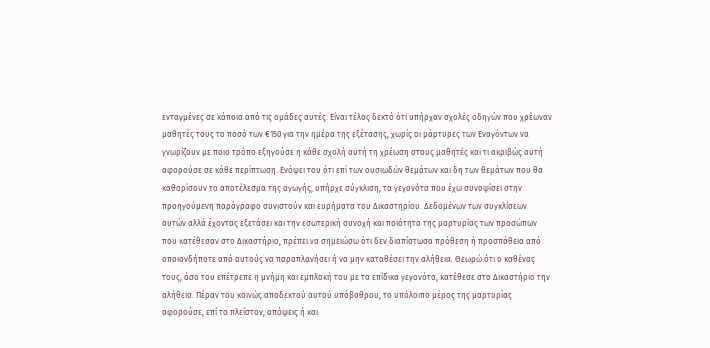ενταγμένες σε κάποια από τις ομάδες αυτές. Είναι τέλος δεκτό ότι υπήρχαν σχολές οδηγών που χρέωναν μαθητές τους το ποσό των €150 για την ημέρα της εξέτασης, χωρίς οι μάρτυρες των Εναγόντων να γνωρίζουν με ποιο τρόπο εξηγούσε η κάθε σχολή αυτή τη χρέωση στους μαθητές και τι ακριβώς αυτή αφορούσε σε κάθε περίπτωση. Ενόψει του ότι επί των ουσιωδών θεμάτων και δη των θεμάτων που θα καθορίσουν το αποτέλεσμα της αγωγής, υπήρχε σύγκλιση, τα γεγονότα που έχω συνοψίσει στην προηγούμενη παράγραφο συνιστούν και ευρήματα του Δικαστηρίου. Δεδομένων των συγκλίσεων αυτών αλλά έχοντας εξετάσει και την εσωτερική συνοχή και ποιότητα της μαρτυρίας των προσώπων που κατέθεσαν στο Δικαστήριο, πρέπει να σημειώσω ότι δεν διαπίστωσα πρόθεση ή προσπάθεια από οποιονδήποτε από αυτούς να παραπλανήσει ή να μην καταθέσει την αλήθεια. Θεωρώ ότι ο καθένας τους, όσο του επέτρεπε η μνήμη και εμπλοκή του με τα επίδικα γεγονότα, κατέθεσε στο Δικαστήριο την αλήθεια. Πέραν του κοινώς αποδεκτού αυτού υπόβαθρου, το υπόλοιπο μέρος της μαρτυρίας αφορούσε, επί το πλείστον, απόψεις ή και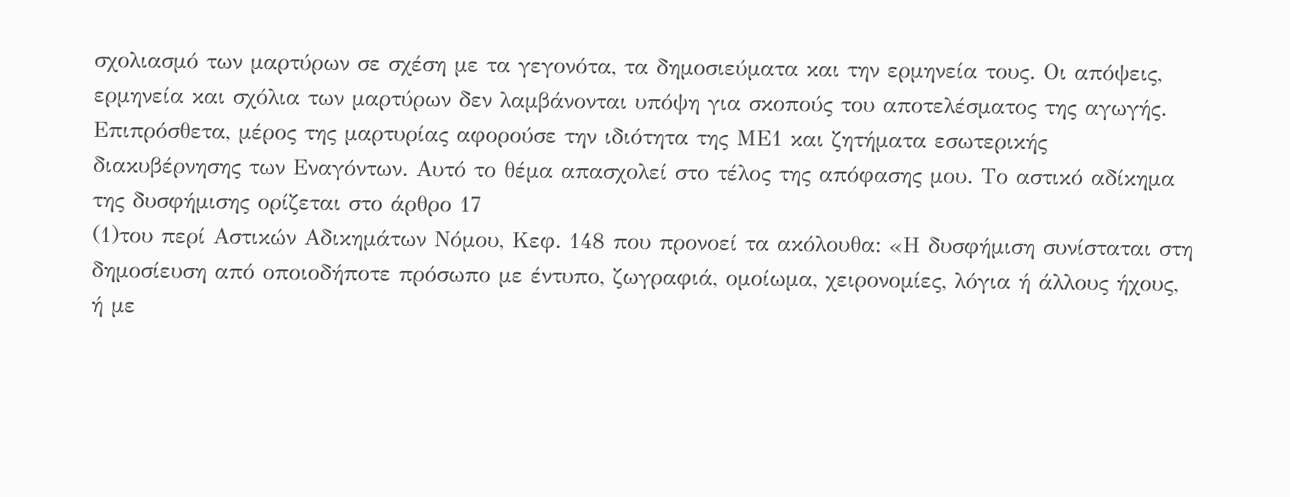σχολιασμό των μαρτύρων σε σχέση με τα γεγονότα, τα δημοσιεύματα και την ερμηνεία τους. Οι απόψεις, ερμηνεία και σχόλια των μαρτύρων δεν λαμβάνονται υπόψη για σκοπούς του αποτελέσματος της αγωγής. Επιπρόσθετα, μέρος της μαρτυρίας αφορούσε την ιδιότητα της ΜΕ1 και ζητήματα εσωτερικής διακυβέρνησης των Εναγόντων. Αυτό το θέμα απασχολεί στο τέλος της απόφασης μου. Το αστικό αδίκημα της δυσφήμισης ορίζεται στο άρθρο 17
(1)του περί Αστικών Αδικημάτων Νόμου, Κεφ. 148 που προνοεί τα ακόλουθα: «Η δυσφήμιση συνίσταται στη δημοσίευση από οποιοδήποτε πρόσωπο με έντυπο, ζωγραφιά, ομοίωμα, χειρονομίες, λόγια ή άλλους ήχους, ή με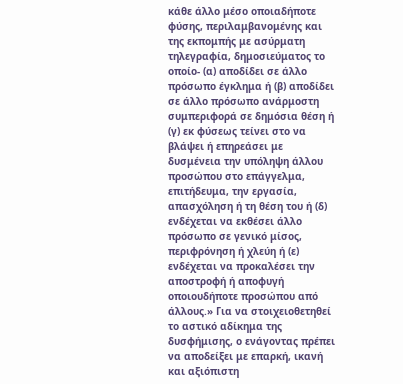κάθε άλλο μέσο οποιαδήποτε φύσης, περιλαμβανομένης και της εκπομπής με ασύρματη τηλεγραφία, δημοσιεύματος το οποίο- (α) αποδίδει σε άλλο πρόσωπο έγκλημα ή (β) αποδίδει σε άλλο πρόσωπο ανάρμοστη συμπεριφορά σε δημόσια θέση ή (γ) εκ φύσεως τείνει στο να βλάψει ή επηρεάσει με δυσμένεια την υπόληψη άλλου προσώπου στο επάγγελμα, επιτήδευμα, την εργασία, απασχόληση ή τη θέση του ή (δ) ενδέχεται να εκθέσει άλλο πρόσωπο σε γενικό μίσος, περιφρόνηση ή χλεύη ή (ε) ενδέχεται να προκαλέσει την αποστροφή ή αποφυγή οποιουδήποτε προσώπου από άλλους.» Για να στοιχειοθετηθεί το αστικό αδίκημα της δυσφήμισης, ο ενάγοντας πρέπει να αποδείξει με επαρκή, ικανή και αξιόπιστη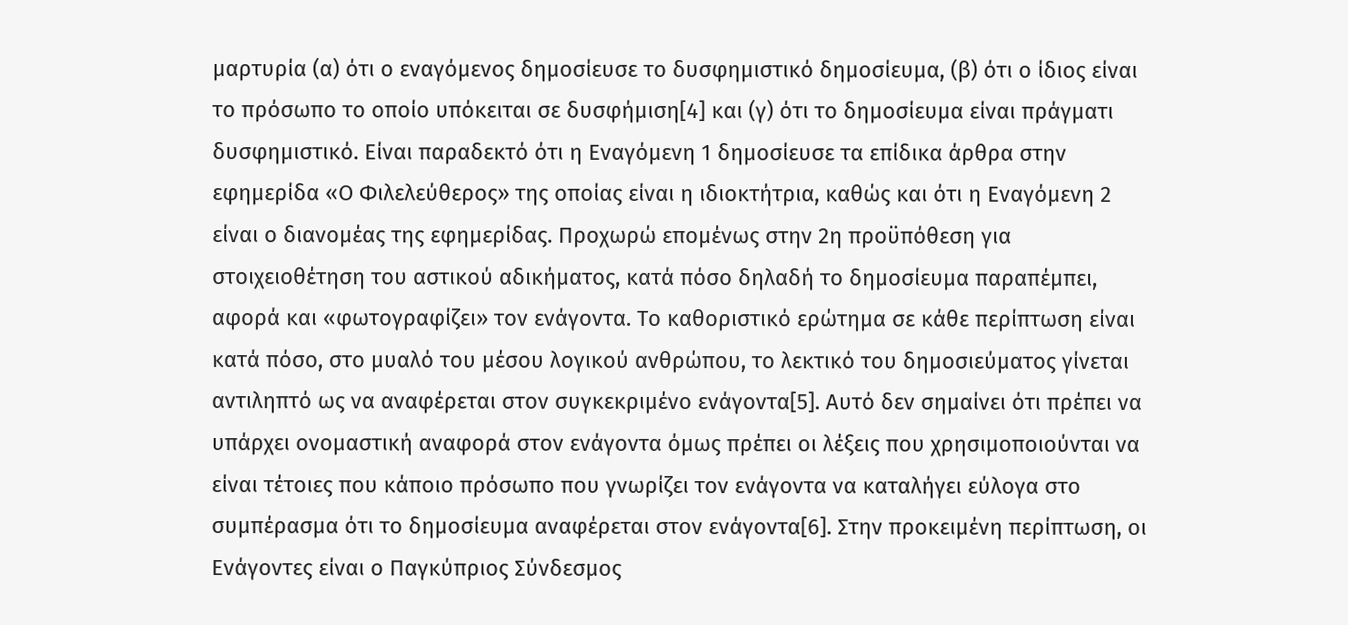μαρτυρία (α) ότι ο εναγόμενος δημοσίευσε το δυσφημιστικό δημοσίευμα, (β) ότι ο ίδιος είναι το πρόσωπο το οποίο υπόκειται σε δυσφήμιση[4] και (γ) ότι το δημοσίευμα είναι πράγματι δυσφημιστικό. Είναι παραδεκτό ότι η Εναγόμενη 1 δημοσίευσε τα επίδικα άρθρα στην εφημερίδα «Ο Φιλελεύθερος» της οποίας είναι η ιδιοκτήτρια, καθώς και ότι η Εναγόμενη 2 είναι ο διανομέας της εφημερίδας. Προχωρώ επομένως στην 2η προϋπόθεση για στοιχειοθέτηση του αστικού αδικήματος, κατά πόσο δηλαδή το δημοσίευμα παραπέμπει, αφορά και «φωτογραφίζει» τον ενάγοντα. Το καθοριστικό ερώτημα σε κάθε περίπτωση είναι κατά πόσο, στο μυαλό του μέσου λογικού ανθρώπου, το λεκτικό του δημοσιεύματος γίνεται αντιληπτό ως να αναφέρεται στον συγκεκριμένο ενάγοντα[5]. Αυτό δεν σημαίνει ότι πρέπει να υπάρχει ονομαστική αναφορά στον ενάγοντα όμως πρέπει οι λέξεις που χρησιμοποιούνται να είναι τέτοιες που κάποιο πρόσωπο που γνωρίζει τον ενάγοντα να καταλήγει εύλογα στο συμπέρασμα ότι το δημοσίευμα αναφέρεται στον ενάγοντα[6]. Στην προκειμένη περίπτωση, οι Ενάγοντες είναι ο Παγκύπριος Σύνδεσμος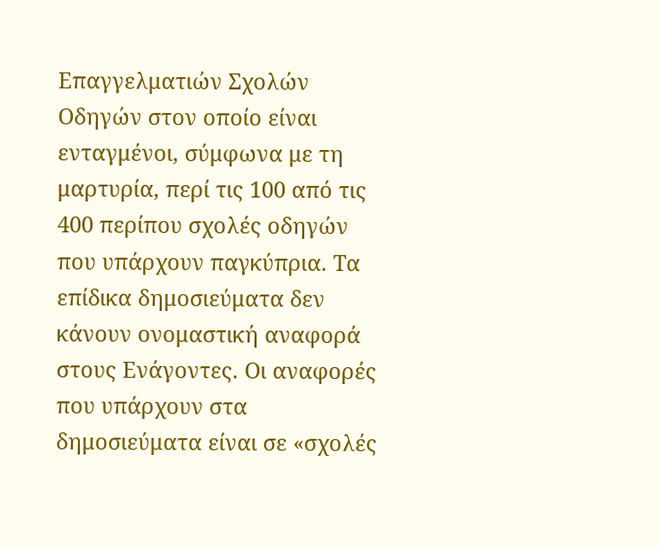Επαγγελματιών Σχολών Οδηγών στον οποίο είναι ενταγμένοι, σύμφωνα με τη μαρτυρία, περί τις 100 από τις 400 περίπου σχολές οδηγών που υπάρχουν παγκύπρια. Τα επίδικα δημοσιεύματα δεν κάνουν ονομαστική αναφορά στους Ενάγοντες. Οι αναφορές που υπάρχουν στα δημοσιεύματα είναι σε «σχολές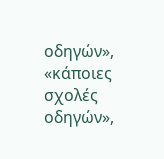οδηγών», «κάποιες σχολές οδηγών»,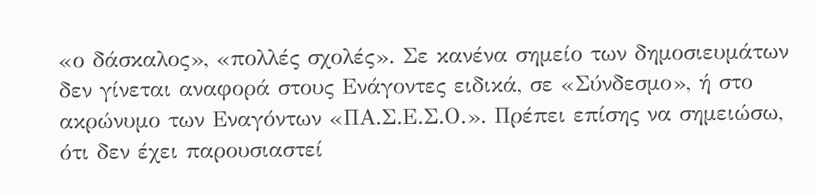«ο δάσκαλος», «πολλές σχολές». Σε κανένα σημείο των δημοσιευμάτων δεν γίνεται αναφορά στους Ενάγοντες ειδικά, σε «Σύνδεσμο», ή στο ακρώνυμο των Εναγόντων «ΠΑ.Σ.Ε.Σ.Ο.». Πρέπει επίσης να σημειώσω, ότι δεν έχει παρουσιαστεί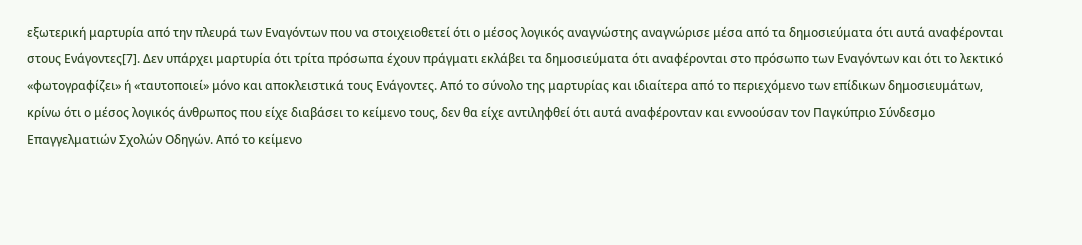εξωτερική μαρτυρία από την πλευρά των Εναγόντων που να στοιχειοθετεί ότι ο μέσος λογικός αναγνώστης αναγνώρισε μέσα από τα δημοσιεύματα ότι αυτά αναφέρονται στους Ενάγοντες[7]. Δεν υπάρχει μαρτυρία ότι τρίτα πρόσωπα έχουν πράγματι εκλάβει τα δημοσιεύματα ότι αναφέρονται στο πρόσωπο των Εναγόντων και ότι το λεκτικό «φωτογραφίζει» ή «ταυτοποιεί» μόνο και αποκλειστικά τους Ενάγοντες. Από το σύνολο της μαρτυρίας και ιδιαίτερα από το περιεχόμενο των επίδικων δημοσιευμάτων, κρίνω ότι ο μέσος λογικός άνθρωπος που είχε διαβάσει το κείμενο τους, δεν θα είχε αντιληφθεί ότι αυτά αναφέρονταν και εννοούσαν τον Παγκύπριο Σύνδεσμο Επαγγελματιών Σχολών Οδηγών. Από το κείμενο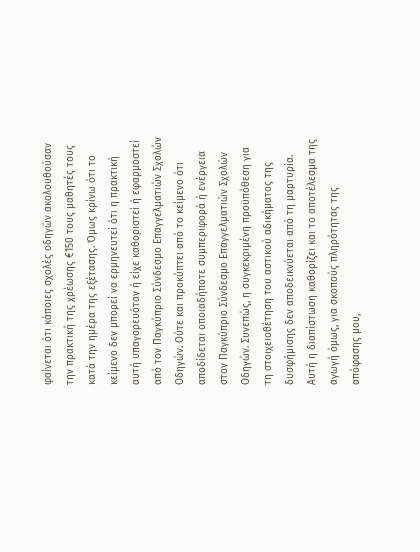φαίνεται ότι κάποιες σχολές οδηγών ακολουθούσαν την πρακτική της χρέωσης €150 τους μαθητές τους κατά την ημέρα της εξέτασης. Όμως κρίνω ότι το κείμενο δεν μπορεί να ερμηνευτεί ότι η πρακτική αυτή υπαγορευόταν ή είχε καθοριστεί ή εφαρμοστεί από τον Παγκύπριο Σύνδεσμο Επαγγελματιών Σχολών Οδηγών. Ούτε και προκύπτει από το κείμενο ότι αποδίδεται οποιαδήποτε συμπεριφορά ή ενέργεια στον Παγκύπριο Σύνδεσμο Επαγγελματιών Σχολών Οδηγών. Συνεπώς, η συγκεκριμένη προϋπόθεση για τη στοιχειοθέτηση του αστικού αδικήματος της δυσφήμισης δεν αποδεικνύεται από τη μαρτυρία. Αυτή η διαπίστωση καθορίζει και το αποτέλεσμα της αγωγή όμως, για σκοπούς πληρότητας της απόφασης μου,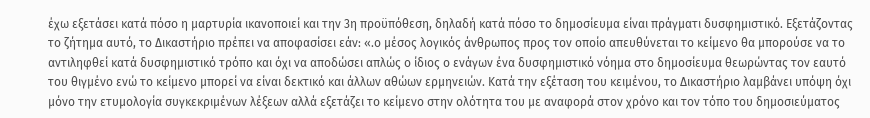έχω εξετάσει κατά πόσο η μαρτυρία ικανοποιεί και την 3η προϋπόθεση, δηλαδή κατά πόσο το δημοσίευμα είναι πράγματι δυσφημιστικό. Εξετάζοντας το ζήτημα αυτό, το Δικαστήριο πρέπει να αποφασίσει εάν: «.ο μέσος λογικός άνθρωπος προς τον οποίο απευθύνεται το κείμενο θα μπορούσε να το αντιληφθεί κατά δυσφημιστικό τρόπο και όχι να αποδώσει απλώς ο ίδιος ο ενάγων ένα δυσφημιστικό νόημα στο δημοσίευμα θεωρώντας τον εαυτό του θιγμένο ενώ το κείμενο μπορεί να είναι δεκτικό και άλλων αθώων ερμηνειών. Κατά την εξέταση του κειμένου, το Δικαστήριο λαμβάνει υπόψη όχι μόνο την ετυμολογία συγκεκριμένων λέξεων αλλά εξετάζει το κείμενο στην ολότητα του με αναφορά στον χρόνο και τον τόπο του δημοσιεύματος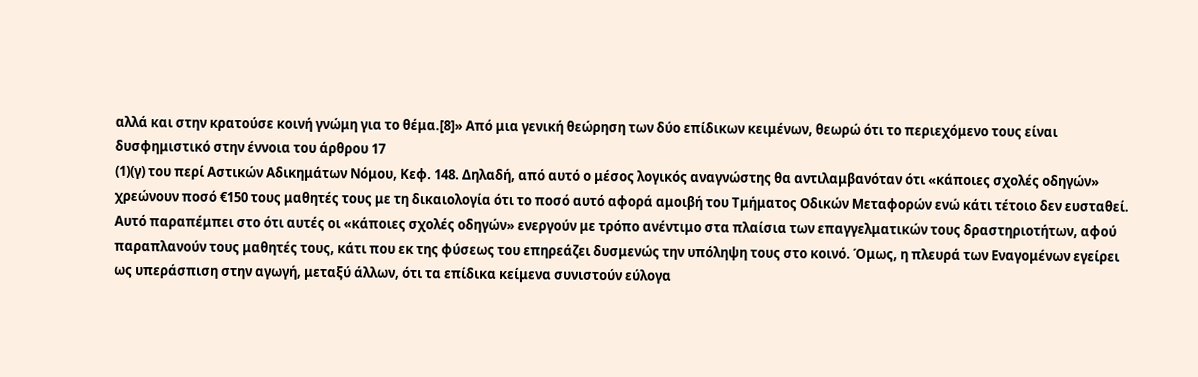αλλά και στην κρατούσε κοινή γνώμη για το θέμα.[8]» Από μια γενική θεώρηση των δύο επίδικων κειμένων, θεωρώ ότι το περιεχόμενο τους είναι δυσφημιστικό στην έννοια του άρθρου 17
(1)(γ) του περί Αστικών Αδικημάτων Νόμου, Κεφ. 148. Δηλαδή, από αυτό ο μέσος λογικός αναγνώστης θα αντιλαμβανόταν ότι «κάποιες σχολές οδηγών» χρεώνουν ποσό €150 τους μαθητές τους με τη δικαιολογία ότι το ποσό αυτό αφορά αμοιβή του Τμήματος Οδικών Μεταφορών ενώ κάτι τέτοιο δεν ευσταθεί. Αυτό παραπέμπει στο ότι αυτές οι «κάποιες σχολές οδηγών» ενεργούν με τρόπο ανέντιμο στα πλαίσια των επαγγελματικών τους δραστηριοτήτων, αφού παραπλανούν τους μαθητές τους, κάτι που εκ της φύσεως του επηρεάζει δυσμενώς την υπόληψη τους στο κοινό. Όμως, η πλευρά των Εναγομένων εγείρει ως υπεράσπιση στην αγωγή, μεταξύ άλλων, ότι τα επίδικα κείμενα συνιστούν εύλογα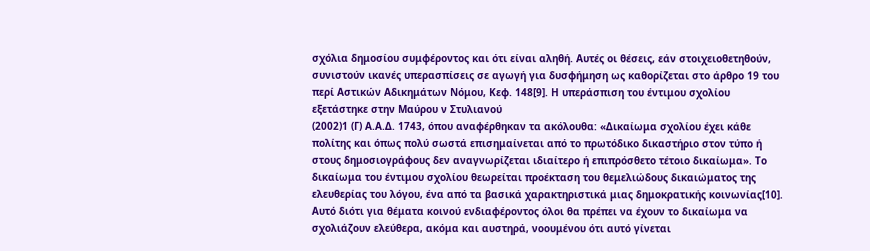σχόλια δημοσίου συμφέροντος και ότι είναι αληθή. Αυτές οι θέσεις, εάν στοιχειοθετηθούν, συνιστούν ικανές υπερασπίσεις σε αγωγή για δυσφήμηση ως καθορίζεται στο άρθρο 19 του περί Αστικών Αδικημάτων Νόμου, Κεφ. 148[9]. Η υπεράσπιση του έντιμου σχολίου εξετάστηκε στην Μαύρου ν Στυλιανού
(2002)1 (Γ) Α.Α.Δ. 1743, όπου αναφέρθηκαν τα ακόλουθα: «Δικαίωμα σχολίου έχει κάθε πολίτης και όπως πολύ σωστά επισημαίνεται από το πρωτόδικο δικαστήριο στον τύπο ή στους δημοσιογράφους δεν αναγνωρίζεται ιδιαίτερο ή επιπρόσθετο τέτοιο δικαίωμα». Το δικαίωμα του έντιμου σχολίου θεωρείται προέκταση του θεμελιώδους δικαιώματος της ελευθερίας του λόγου, ένα από τα βασικά χαρακτηριστικά μιας δημοκρατικής κοινωνίας[10]. Αυτό διότι για θέματα κοινού ενδιαφέροντος όλοι θα πρέπει να έχουν το δικαίωμα να σχολιάζουν ελεύθερα, ακόμα και αυστηρά, νοουμένου ότι αυτό γίνεται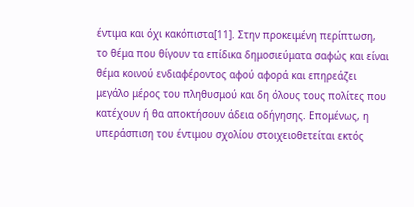έντιμα και όχι κακόπιστα[11]. Στην προκειμένη περίπτωση, το θέμα που θίγουν τα επίδικα δημοσιεύματα σαφώς και είναι θέμα κοινού ενδιαφέροντος αφού αφορά και επηρεάζει μεγάλο μέρος του πληθυσμού και δη όλους τους πολίτες που κατέχουν ή θα αποκτήσουν άδεια οδήγησης. Επομένως, η υπεράσπιση του έντιμου σχολίου στοιχειοθετείται εκτός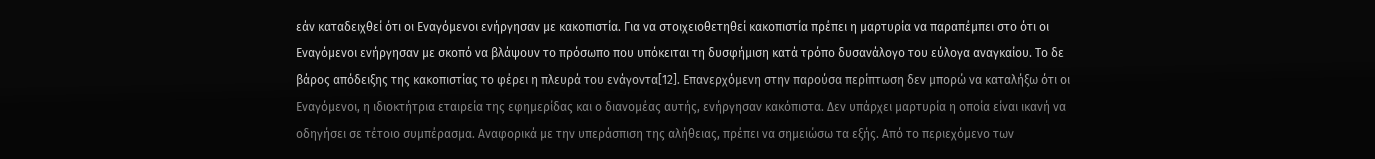εάν καταδειχθεί ότι οι Εναγόμενοι ενήργησαν με κακοπιστία. Για να στοιχειοθετηθεί κακοπιστία πρέπει η μαρτυρία να παραπέμπει στο ότι οι Εναγόμενοι ενήργησαν με σκοπό να βλάψουν το πρόσωπο που υπόκειται τη δυσφήμιση κατά τρόπο δυσανάλογο του εύλογα αναγκαίου. Το δε βάρος απόδειξης της κακοπιστίας το φέρει η πλευρά του ενάγοντα[12]. Επανερχόμενη στην παρούσα περίπτωση δεν μπορώ να καταλήξω ότι οι Εναγόμενοι, η ιδιοκτήτρια εταιρεία της εφημερίδας και ο διανομέας αυτής, ενήργησαν κακόπιστα. Δεν υπάρχει μαρτυρία η οποία είναι ικανή να οδηγήσει σε τέτοιο συμπέρασμα. Αναφορικά με την υπεράσπιση της αλήθειας, πρέπει να σημειώσω τα εξής. Από το περιεχόμενο των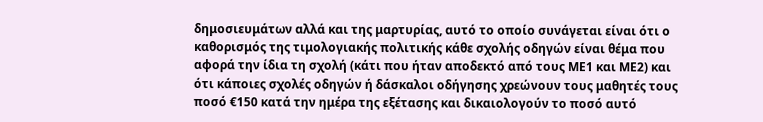δημοσιευμάτων αλλά και της μαρτυρίας, αυτό το οποίο συνάγεται είναι ότι ο καθορισμός της τιμολογιακής πολιτικής κάθε σχολής οδηγών είναι θέμα που αφορά την ίδια τη σχολή (κάτι που ήταν αποδεκτό από τους ΜΕ1 και ΜΕ2) και ότι κάποιες σχολές οδηγών ή δάσκαλοι οδήγησης χρεώνουν τους μαθητές τους ποσό €150 κατά την ημέρα της εξέτασης και δικαιολογούν το ποσό αυτό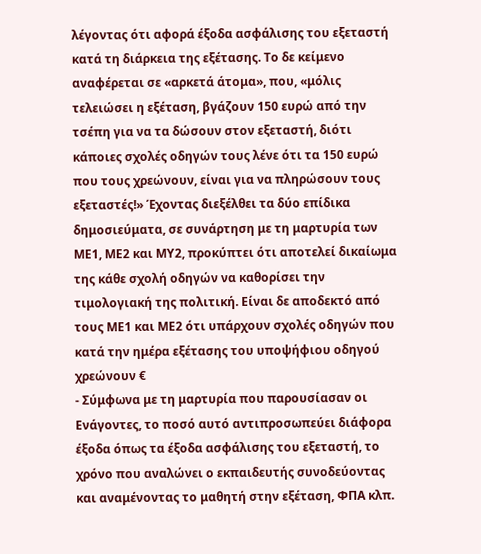λέγοντας ότι αφορά έξοδα ασφάλισης του εξεταστή κατά τη διάρκεια της εξέτασης. Το δε κείμενο αναφέρεται σε «αρκετά άτομα», που, «μόλις τελειώσει η εξέταση, βγάζουν 150 ευρώ από την τσέπη για να τα δώσουν στον εξεταστή, διότι κάποιες σχολές οδηγών τους λένε ότι τα 150 ευρώ που τους χρεώνουν, είναι για να πληρώσουν τους εξεταστές!» Έχοντας διεξέλθει τα δύο επίδικα δημοσιεύματα, σε συνάρτηση με τη μαρτυρία των ΜΕ1, ΜΕ2 και ΜΥ2, προκύπτει ότι αποτελεί δικαίωμα της κάθε σχολή οδηγών να καθορίσει την τιμολογιακή της πολιτική. Είναι δε αποδεκτό από τους ΜΕ1 και ΜΕ2 ότι υπάρχουν σχολές οδηγών που κατά την ημέρα εξέτασης του υποψήφιου οδηγού χρεώνουν €
- Σύμφωνα με τη μαρτυρία που παρουσίασαν οι Ενάγοντες, το ποσό αυτό αντιπροσωπεύει διάφορα έξοδα όπως τα έξοδα ασφάλισης του εξεταστή, το χρόνο που αναλώνει ο εκπαιδευτής συνοδεύοντας και αναμένοντας το μαθητή στην εξέταση, ΦΠΑ κλπ.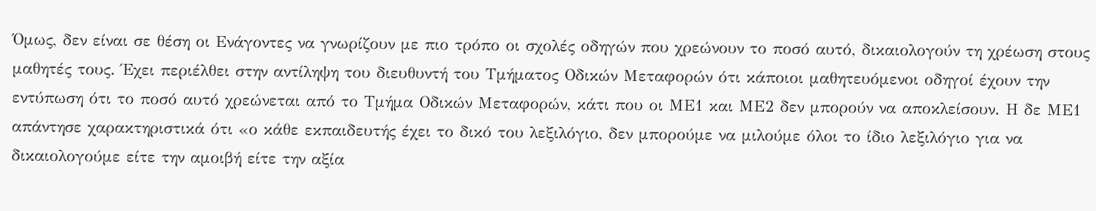Όμως, δεν είναι σε θέση οι Ενάγοντες να γνωρίζουν με πιο τρόπο οι σχολές οδηγών που χρεώνουν το ποσό αυτό, δικαιολογούν τη χρέωση στους μαθητές τους. Έχει περιέλθει στην αντίληψη του διευθυντή του Τμήματος Οδικών Μεταφορών ότι κάποιοι μαθητευόμενοι οδηγοί έχουν την εντύπωση ότι το ποσό αυτό χρεώνεται από το Τμήμα Οδικών Μεταφορών, κάτι που οι ΜΕ1 και ΜΕ2 δεν μπορούν να αποκλείσουν. Η δε ΜΕ1 απάντησε χαρακτηριστικά ότι «ο κάθε εκπαιδευτής έχει το δικό του λεξιλόγιο, δεν μπορούμε να μιλούμε όλοι το ίδιο λεξιλόγιο για να δικαιολογούμε είτε την αμοιβή είτε την αξία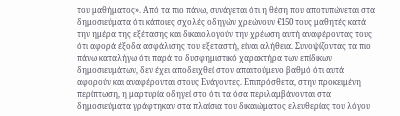του μαθήματος». Από τα πιο πάνω, συνάγεται ότι η θέση που αποτυπώνεται στα δημοσιεύματα ότι κάποιες σχολές οδηγών χρεώνουν €150 τους μαθητές κατά την ημέρα της εξέτασης και δικαιολογούν την χρέωση αυτή αναφέροντας τους ότι αφορά έξοδα ασφάλισης του εξεταστή, είναι αλήθεια. Συνοψίζοντας τα πιο πάνω καταλήγω ότι παρά το δυσφημιστικό χαρακτήρα των επίδικων δημοσιευμάτων, δεν έχει αποδειχθεί στον απαιτούμενο βαθμό ότι αυτά αφορούν και αναφέρονται στους Ενάγοντες. Επιπρόσθετα, στην προκειμένη περίπτωση, η μαρτυρία οδηγεί στο ότι τα όσα περιλαμβάνονται στα δημοσιεύματα γράφτηκαν στα πλαίσια του δικαιώματος ελευθερίας του λόγου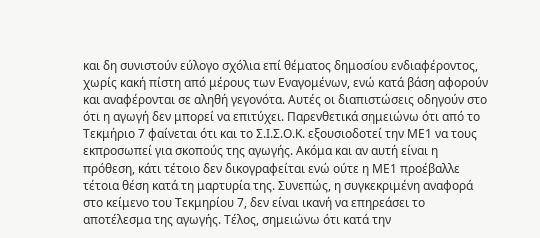και δη συνιστούν εύλογο σχόλια επί θέματος δημοσίου ενδιαφέροντος, χωρίς κακή πίστη από μέρους των Εναγομένων, ενώ κατά βάση αφορούν και αναφέρονται σε αληθή γεγονότα. Αυτές οι διαπιστώσεις οδηγούν στο ότι η αγωγή δεν μπορεί να επιτύχει. Παρενθετικά σημειώνω ότι από το Τεκμήριο 7 φαίνεται ότι και το Σ.Ι.Σ.Ο.Κ. εξουσιοδοτεί την ΜΕ1 να τους εκπροσωπεί για σκοπούς της αγωγής. Ακόμα και αν αυτή είναι η πρόθεση, κάτι τέτοιο δεν δικογραφείται ενώ ούτε η ΜΕ1 προέβαλλε τέτοια θέση κατά τη μαρτυρία της. Συνεπώς, η συγκεκριμένη αναφορά στο κείμενο του Τεκμηρίου 7, δεν είναι ικανή να επηρεάσει το αποτέλεσμα της αγωγής. Τέλος, σημειώνω ότι κατά την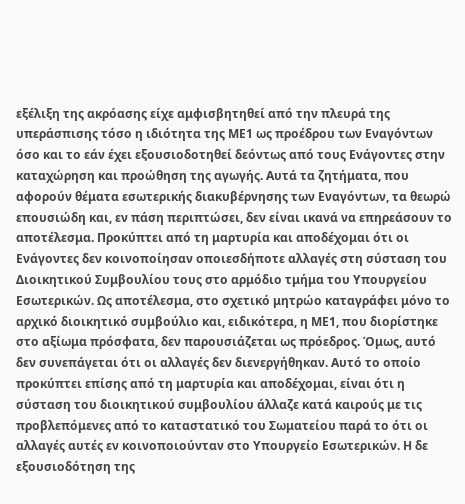εξέλιξη της ακρόασης είχε αμφισβητηθεί από την πλευρά της υπεράσπισης τόσο η ιδιότητα της ΜΕ1 ως προέδρου των Εναγόντων όσο και το εάν έχει εξουσιοδοτηθεί δεόντως από τους Ενάγοντες στην καταχώρηση και προώθηση της αγωγής. Αυτά τα ζητήματα, που αφορούν θέματα εσωτερικής διακυβέρνησης των Εναγόντων, τα θεωρώ επουσιώδη και, εν πάση περιπτώσει, δεν είναι ικανά να επηρεάσουν το αποτέλεσμα. Προκύπτει από τη μαρτυρία και αποδέχομαι ότι οι Ενάγοντες δεν κοινοποίησαν οποιεσδήποτε αλλαγές στη σύσταση του Διοικητικού Συμβουλίου τους στο αρμόδιο τμήμα του Υπουργείου Εσωτερικών. Ως αποτέλεσμα, στο σχετικό μητρώο καταγράφει μόνο το αρχικό διοικητικό συμβούλιο και, ειδικότερα, η ΜΕ1, που διορίστηκε στο αξίωμα πρόσφατα, δεν παρουσιάζεται ως πρόεδρος. Όμως, αυτό δεν συνεπάγεται ότι οι αλλαγές δεν διενεργήθηκαν. Αυτό το οποίο προκύπτει επίσης από τη μαρτυρία και αποδέχομαι, είναι ότι η σύσταση του διοικητικού συμβουλίου άλλαζε κατά καιρούς με τις προβλεπόμενες από το καταστατικό του Σωματείου παρά το ότι οι αλλαγές αυτές εν κοινοποιούνταν στο Υπουργείο Εσωτερικών. Η δε εξουσιοδότηση της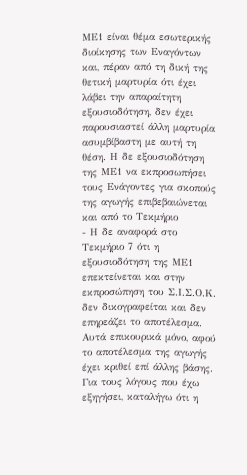ΜΕ1 είναι θέμα εσωτερικής διοίκησης των Εναγόντων και, πέραν από τη δική της θετική μαρτυρία ότι έχει λάβει την απαραίτητη εξουσιοδότηση, δεν έχει παρουσιαστεί άλλη μαρτυρία ασυμβίβαστη με αυτή τη θέση. Η δε εξουσιοδότηση της ΜΕ1 να εκπροσωπήσει τους Ενάγοντες για σκοπούς της αγωγής επιβεβαιώνεται και από το Τεκμήριο
- Η δε αναφορά στο Τεκμήριο 7 ότι η εξουσιοδότηση της ΜΕ1 επεκτείνεται και στην εκπροσώπηση του Σ.Ι.Σ.Ο.Κ. δεν δικογραφείται και δεν επηρεάζει το αποτέλεσμα. Αυτά επικουρικά μόνο, αφού το αποτέλεσμα της αγωγής έχει κριθεί επί άλλης βάσης. Για τους λόγους που έχω εξηγήσει, καταλήγω ότι η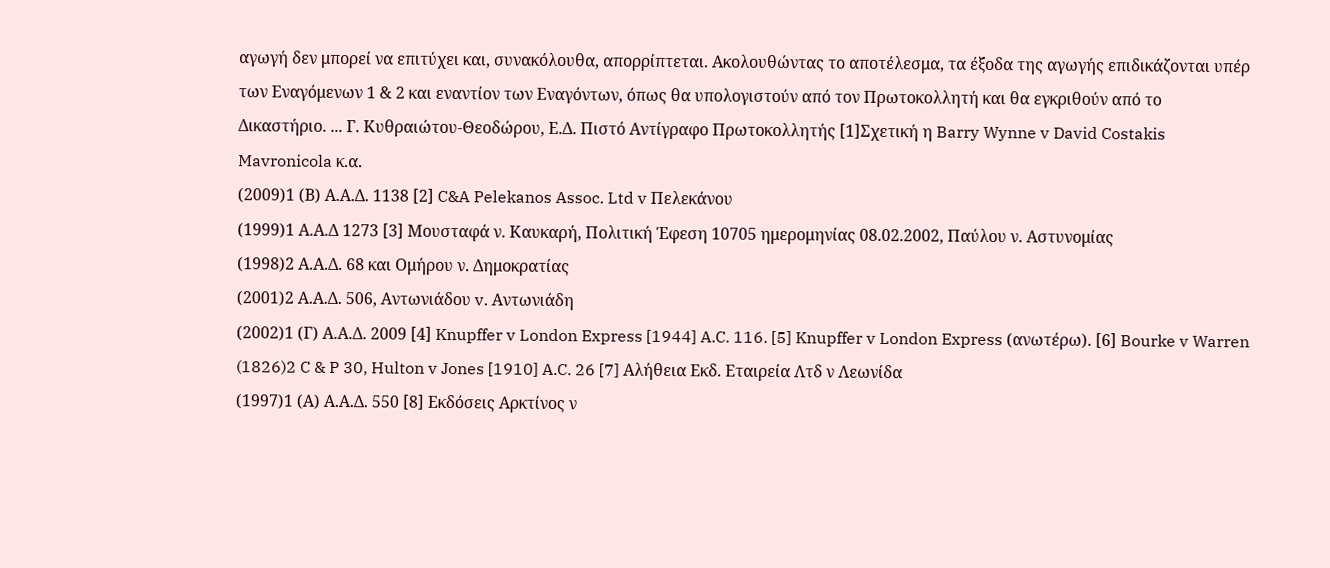αγωγή δεν μπορεί να επιτύχει και, συνακόλουθα, απορρίπτεται. Ακολουθώντας το αποτέλεσμα, τα έξοδα της αγωγής επιδικάζονται υπέρ των Εναγόμενων 1 & 2 και εναντίον των Εναγόντων, όπως θα υπολογιστούν από τον Πρωτοκολλητή και θα εγκριθούν από το Δικαστήριο. ... Γ. Κυθραιώτου-Θεοδώρου, Ε.Δ. Πιστό Αντίγραφο Πρωτοκολλητής [1]Σχετική η Barry Wynne v David Costakis Mavronicola κ.α.
(2009)1 (Β) Α.Α.Δ. 1138 [2] C&A Pelekanos Assoc. Ltd v Πελεκάνου
(1999)1 Α.Α.Δ 1273 [3] Μουσταφά ν. Καυκαρή, Πολιτική Έφεση 10705 ημερομηνίας 08.02.2002, Παύλου ν. Αστυνομίας
(1998)2 Α.Α.Δ. 68 και Ομήρου ν. Δημοκρατίας
(2001)2 Α.Α.Δ. 506, Αντωνιάδου v. Αντωνιάδη
(2002)1 (Γ) Α.Α.Δ. 2009 [4] Knupffer v London Express [1944] A.C. 116. [5] Knupffer v London Express (ανωτέρω). [6] Bourke v Warren
(1826)2 C & P 30, Hulton v Jones [1910] A.C. 26 [7] Αλήθεια Εκδ. Εταιρεία Λτδ ν Λεωνίδα
(1997)1 (Α) Α.Α.Δ. 550 [8] Εκδόσεις Αρκτίνος ν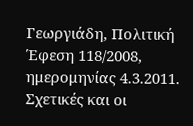Γεωργιάδη, Πολιτική Έφεση 118/2008, ημερομηνίας 4.3.2011. Σχετικές και οι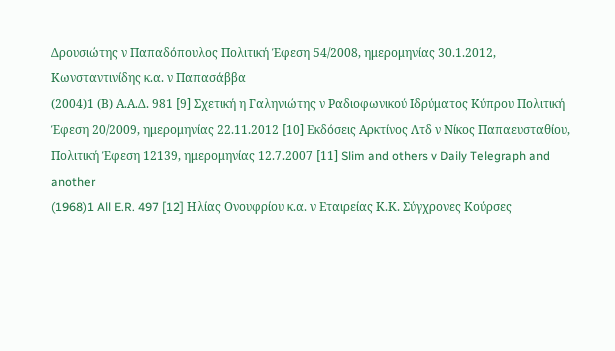Δρουσιώτης ν Παπαδόπουλος Πολιτική Έφεση 54/2008, ημερομηνίας 30.1.2012, Κωνσταντινίδης κ.α. ν Παπασάββα
(2004)1 (Β) Α.Α.Δ. 981 [9] Σχετική η Γαληνιώτης ν Ραδιοφωνικού Ιδρύματος Κύπρου Πολιτική Έφεση 20/2009, ημερομηνίας 22.11.2012 [10] Εκδόσεις Αρκτίνος Λτδ ν Νίκος Παπαευσταθίου, Πολιτική Έφεση 12139, ημερομηνίας 12.7.2007 [11] Slim and others v Daily Telegraph and another
(1968)1 All E.R. 497 [12] Ηλίας Ονουφρίου κ.α. ν Εταιρείας Κ.Κ. Σύγχρονες Κούρσες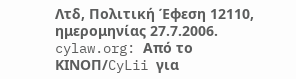Λτδ, Πολιτική Έφεση 12110, ημερομηνίας 27.7.2006. cylaw.org: Από το ΚΙΝOΠ/CyLii για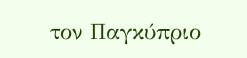τον Παγκύπριο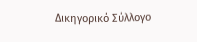Δικηγορικό Σύλλογο